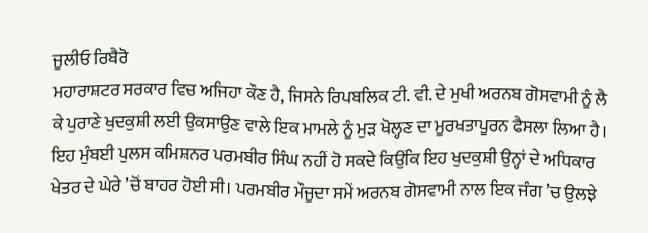ਜੂਲੀਓ ਰਿਬੈਰੋ
ਮਹਾਰਾਸ਼ਟਰ ਸਰਕਾਰ ਵਿਚ ਅਜਿਹਾ ਕੌਣ ਹੈ, ਜਿਸਨੇ ਰਿਪਬਲਿਕ ਟੀ. ਵੀ. ਦੇ ਮੁਖੀ ਅਰਨਬ ਗੋਸਵਾਮੀ ਨੂੰ ਲੈ ਕੇ ਪੁਰਾਣੇ ਖੁਦਕੁਸ਼ੀ ਲਈ ਉਕਸਾਉਣ ਵਾਲੇ ਇਕ ਮਾਮਲੇ ਨੂੰ ਮੁੜ ਖੋਲ੍ਹਣ ਦਾ ਮੂਰਖਤਾਪੂਰਨ ਫੈਸਲਾ ਲਿਆ ਹੈ। ਇਹ ਮੁੰਬਈ ਪੁਲਸ ਕਮਿਸ਼ਨਰ ਪਰਮਬੀਰ ਸਿੰਘ ਨਹੀਂ ਹੋ ਸਕਦੇ ਕਿਉਂਕਿ ਇਹ ਖੁਦਕੁਸ਼ੀ ਉਨ੍ਹਾਂ ਦੇ ਅਧਿਕਾਰ ਖੇਤਰ ਦੇ ਘੇਰੇ ’ਚੋਂ ਬਾਹਰ ਹੋਈ ਸੀ। ਪਰਮਬੀਰ ਮੌਜੂਦਾ ਸਮੇਂ ਅਰਨਬ ਗੋਸਵਾਮੀ ਨਾਲ ਇਕ ਜੰਗ ’ਚ ਉਲਝੇ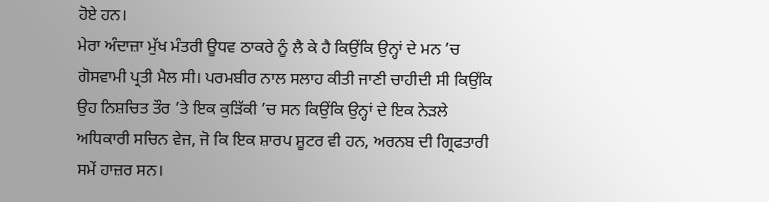ਹੋਏ ਹਨ।
ਮੇਰਾ ਅੰਦਾਜ਼ਾ ਮੁੱਖ ਮੰਤਰੀ ਊਧਵ ਠਾਕਰੇ ਨੂੰ ਲੈ ਕੇ ਹੈ ਕਿਉਂਕਿ ਉਨ੍ਹਾਂ ਦੇ ਮਨ ’ਚ ਗੋਸਵਾਮੀ ਪ੍ਰਤੀ ਮੈਲ ਸੀ। ਪਰਮਬੀਰ ਨਾਲ ਸਲਾਹ ਕੀਤੀ ਜਾਣੀ ਚਾਹੀਦੀ ਸੀ ਕਿਉਂਕਿ ਉਹ ਨਿਸ਼ਚਿਤ ਤੌਰ ’ਤੇ ਇਕ ਕੁੜਿੱਕੀ ’ਚ ਸਨ ਕਿਉਂਕਿ ਉਨ੍ਹਾਂ ਦੇ ਇਕ ਨੇੜਲੇ ਅਧਿਕਾਰੀ ਸਚਿਨ ਵੇਜ, ਜੋ ਕਿ ਇਕ ਸ਼ਾਰਪ ਸ਼ੂਟਰ ਵੀ ਹਨ, ਅਰਨਬ ਦੀ ਗ੍ਰਿਫਤਾਰੀ ਸਮੇਂ ਹਾਜ਼ਰ ਸਨ।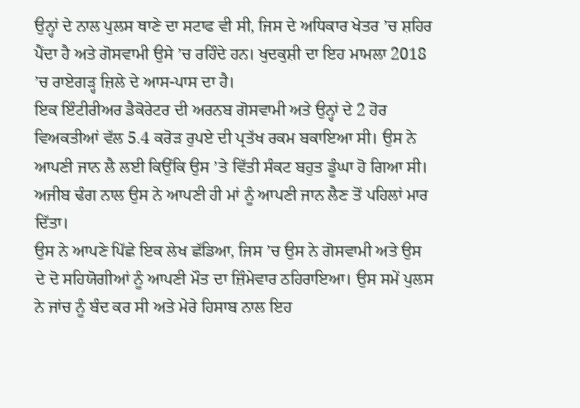ਉਨ੍ਹਾਂ ਦੇ ਨਾਲ ਪੁਲਸ ਥਾਣੇ ਦਾ ਸਟਾਫ ਵੀ ਸੀ, ਜਿਸ ਦੇ ਅਧਿਕਾਰ ਖੇਤਰ ’ਚ ਸ਼ਹਿਰ ਪੈਂਦਾ ਹੈ ਅਤੇ ਗੋਸਵਾਮੀ ਉਸੇ ’ਚ ਰਹਿੰਦੇ ਹਨ। ਖੁਦਕੁਸ਼ੀ ਦਾ ਇਹ ਮਾਮਲਾ 2018 ’ਚ ਰਾਏਗੜ੍ਹ ਜ਼ਿਲੇ ਦੇ ਆਸ-ਪਾਸ ਦਾ ਹੈ।
ਇਕ ਇੰਟੀਰੀਅਰ ਡੈਕੋਰੇਟਰ ਦੀ ਅਰਨਬ ਗੋਸਵਾਮੀ ਅਤੇ ਉਨ੍ਹਾਂ ਦੇ 2 ਹੋਰ ਵਿਅਕਤੀਆਂ ਵੱਲ 5.4 ਕਰੋੜ ਰੁਪਏ ਦੀ ਪ੍ਰਤੱਖ ਰਕਮ ਬਕਾਇਆ ਸੀ। ਉਸ ਨੇ ਆਪਣੀ ਜਾਨ ਲੈ ਲਈ ਕਿਉਂਕਿ ਉਸ ’ਤੇ ਵਿੱਤੀ ਸੰਕਟ ਬਹੁਤ ਡੂੰਘਾ ਹੋ ਗਿਆ ਸੀ। ਅਜੀਬ ਢੰਗ ਨਾਲ ਉਸ ਨੇ ਆਪਣੀ ਹੀ ਮਾਂ ਨੂੰ ਆਪਣੀ ਜਾਨ ਲੈਣ ਤੋਂ ਪਹਿਲਾਂ ਮਾਰ ਦਿੱਤਾ।
ਉਸ ਨੇ ਆਪਣੇ ਪਿੱਛੇ ਇਕ ਲੇਖ ਛੱਡਿਆ, ਜਿਸ ’ਚ ਉਸ ਨੇ ਗੋਸਵਾਮੀ ਅਤੇ ਉਸ ਦੇ ਦੋ ਸਹਿਯੋਗੀਆਂ ਨੂੰ ਆਪਣੀ ਮੌਤ ਦਾ ਜ਼ਿੰਮੇਵਾਰ ਠਹਿਰਾਇਆ। ਉਸ ਸਮੇਂ ਪੁਲਸ ਨੇ ਜਾਂਚ ਨੂੰ ਬੰਦ ਕਰ ਸੀ ਅਤੇ ਮੇਰੇ ਹਿਸਾਬ ਨਾਲ ਇਹ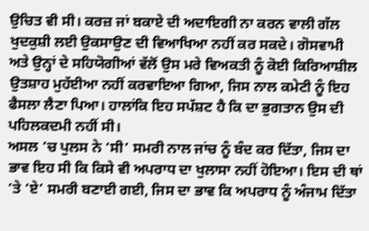ਉਚਿਤ ਵੀ ਸੀ। ਕਰਜ਼ ਜਾਂ ਬਕਾਏ ਦੀ ਅਦਾਇਗੀ ਨਾ ਕਰਨ ਵਾਲੀ ਗੱਲ ਖੁਦਕੁਸ਼ੀ ਲਈ ਉਕਸਾਉਣ ਦੀ ਵਿਆਖਿਆ ਨਹੀਂ ਕਰ ਸਕਦੇ। ਗੋਸਵਾਮੀ ਅਤੇ ਉਨ੍ਹਾਂ ਦੇ ਸਹਿਯੋਗੀਆਂ ਵੱਲੋਂ ਉਸ ਮਰੇ ਵਿਅਕਤੀ ਨੂੰ ਕੋਈ ਕਿਰਿਆਸ਼ੀਲ ਉਤਸ਼ਾਹ ਮੁਹੱਈਆ ਨਹੀਂ ਕਰਵਾਇਆ ਗਿਆ, ਜਿਸ ਨਾਲ ਕਮੇਟੀ ਨੂੰ ਇਹ ਫੈਸਲਾ ਲੈਣਾ ਪਿਆ। ਹਾਲਾਂਕਿ ਇਹ ਸਪੱਸ਼ਟ ਹੈ ਕਿ ਦਾ ਭੁਗਤਾਨ ਉਸ ਦੀ ਪਹਿਲਕਦਮੀ ਨਹੀਂ ਸੀ।
ਅਸਲ ’ਚ ਪੁਲਸ ਨੇ ‘ਸੀ’ ਸਮਰੀ ਨਾਲ ਜਾਂਚ ਨੂੰ ਬੰਦ ਕਰ ਦਿੱਤਾ, ਜਿਸ ਦਾ ਭਾਵ ਇਹ ਸੀ ਕਿ ਕਿਸੇ ਵੀ ਅਪਰਾਧ ਦਾ ਖੁਲਾਸਾ ਨਹੀਂ ਹੋਇਆ। ਇਸ ਦੀ ਥਾਂ ’ਤੇ ‘ਏ’ ਸਮਰੀ ਬਣਾਈ ਗਈ, ਜਿਸ ਦਾ ਭਾਵ ਕਿ ਅਪਰਾਧ ਨੂੰ ਅੰਜਾਮ ਦਿੱਤਾ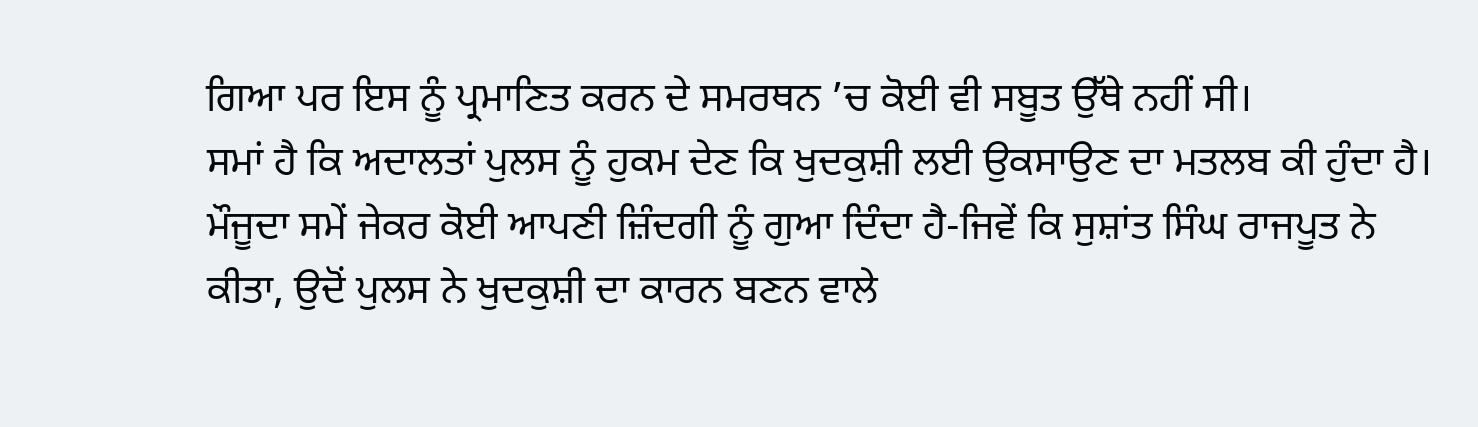ਗਿਆ ਪਰ ਇਸ ਨੂੰ ਪ੍ਰਮਾਣਿਤ ਕਰਨ ਦੇ ਸਮਰਥਨ ’ਚ ਕੋਈ ਵੀ ਸਬੂਤ ਉੱਥੇ ਨਹੀਂ ਸੀ।
ਸਮਾਂ ਹੈ ਕਿ ਅਦਾਲਤਾਂ ਪੁਲਸ ਨੂੰ ਹੁਕਮ ਦੇਣ ਕਿ ਖੁਦਕੁਸ਼ੀ ਲਈ ਉਕਸਾਉਣ ਦਾ ਮਤਲਬ ਕੀ ਹੁੰਦਾ ਹੈ। ਮੌਜੂਦਾ ਸਮੇਂ ਜੇਕਰ ਕੋਈ ਆਪਣੀ ਜ਼ਿੰਦਗੀ ਨੂੰ ਗੁਆ ਦਿੰਦਾ ਹੈ-ਜਿਵੇਂ ਕਿ ਸੁਸ਼ਾਂਤ ਸਿੰਘ ਰਾਜਪੂਤ ਨੇ ਕੀਤਾ, ਉਦੋਂ ਪੁਲਸ ਨੇ ਖੁਦਕੁਸ਼ੀ ਦਾ ਕਾਰਨ ਬਣਨ ਵਾਲੇ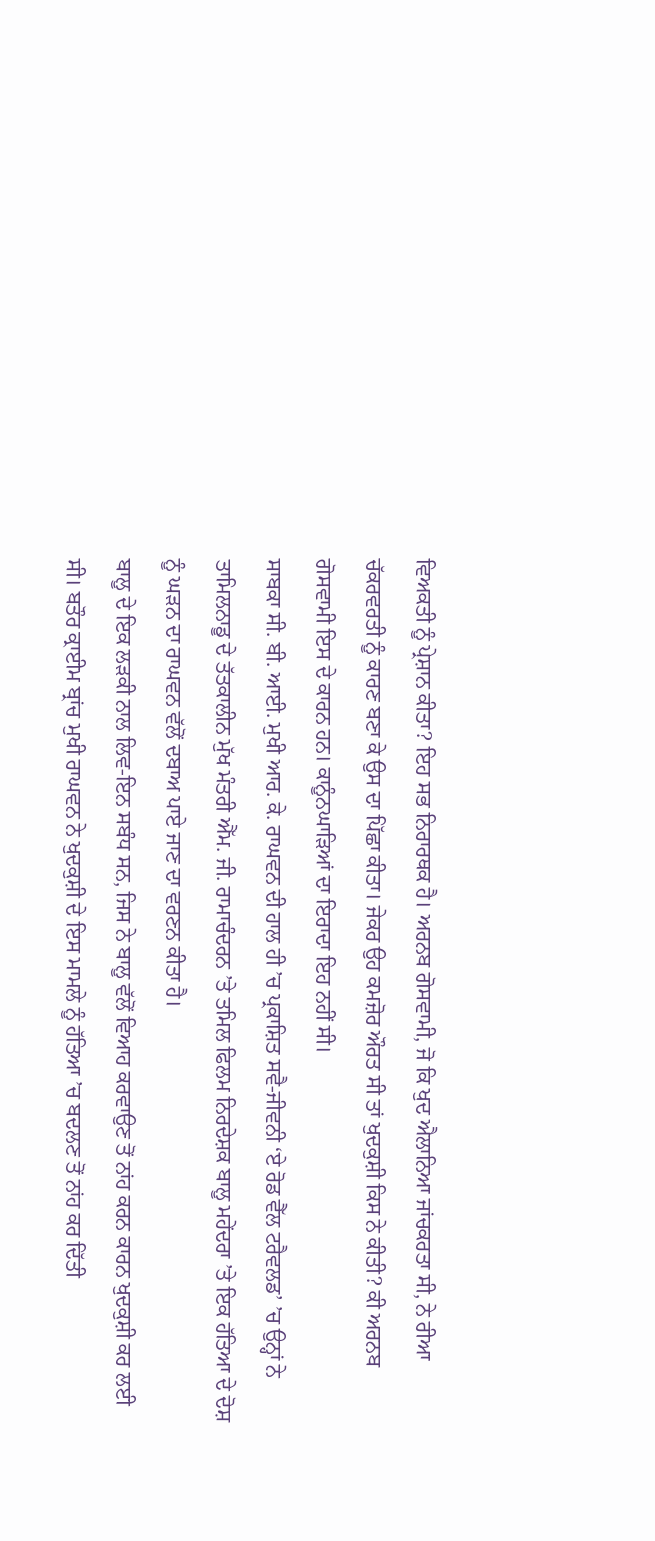ਵਿਅਕਤੀ ਨੂੰ ਪ੍ਰੇਸ਼ਾਨ ਕੀਤਾ? ਇਹ ਸਭ ਨਿਰਾਰਥਕ ਹੈ। ਅਰਨਬ ਗੋਸਵਾਮੀ, ਜੋ ਕਿ ਖੁਦ ਐਲਾਨਿਆ ਜਾਂਚਕਰਤਾ ਸੀ, ਨੇ ਰੀਆ ਚੱਕਰਵਰਤੀ ਨੂੰ ਕਾਰਣ ਬਣਾ ਕੇ ਉਸ ਦਾ ਪਿੱਛਾ ਕੀਤਾ। ਜੇਕਰ ਉਹ ਕਮਜ਼ੋਰ ਔਰਤ ਸੀ ਤਾਂ ਖੁਦਕੁਸ਼ੀ ਕਿਸ ਨੇ ਕੀਤੀ? ਕੀ ਅਰਨਬ ਗੋਸਵਾਮੀ ਇਸ ਦੇ ਕਾਰਨ ਹਨ। ਕਾਨੂੰਨਘਾੜਿਆਂ ਦਾ ਇਰਾਦਾ ਇਹ ਨਹੀਂ ਸੀ।
ਸਾਬਕਾ ਸੀ. ਬੀ. ਆਈ. ਮੁਖੀ ਆਰ. ਕੇ. ਰਾਘਵਨ ਦੀ ਹਾਲ ਹੀ ’ਚ ਪ੍ਰਕਾਸ਼ਿਤ ਸਵੈ-ਜੀਵਨੀ ‘ਏ ਰੋਡ ਵੈੱਲ ਟਰੈਵਲਡ’ ’ਚ ਉਨ੍ਹਾਂ ਨੇ ਤਾਮਿਲਨਾਡੂ ਦੇ ਤੱਤਕਾਲੀਨ ਮੁੱਖ ਮੰਤਰੀ ਐੱਮ. ਜੀ. ਰਾਮਾਚੰਦਰਨ ’ਤੇ ਤਮਿਲ ਫਿਲਮ ਨਿਰਦੇਸ਼ਕ ਬਾਲੂ ਮਹੇਂਦਰਾ ’ਤੇ ਇਕ ਹੱਤਿਆ ਦੇ ਦੋਸ਼ ਨੂੰ ਘੜਨ ਦਾ ਰਾਘਵਨ ਵੱਲੋਂ ਦਬਾਅ ਪਾਏ ਜਾਣ ਦਾ ਵਰਣਨ ਕੀਤਾ ਹੈ।
ਬਾਲੂ ਦੇ ਇਕ ਲੜਕੀ ਨਾਲ ਲਿਵ-ਇਨ ਸਬੰਧ ਸਨ, ਜਿਸ ਨੇ ਬਾਲੂ ਵੱਲੋਂ ਵਿਆਹ ਕਰਵਾਉਣ ਤੋਂ ਨਾਂਹ ਕਰਨ ਕਾਰਨ ਖੁਦਕੁਸ਼ੀ ਕਰ ਲਈ ਸੀ। ਬਤੌਰ ਕ੍ਰਾਈਮ ਬ੍ਰਾਂਚ ਮੁਖੀ ਰਾਘਵਨ ਨੇ ਖੁਦਕੁਸ਼ੀ ਦੇ ਇਸ ਮਾਮਲੇ ਨੂੰ ਹੱਤਿਆ ’ਚ ਬਦਲਣ ਤੋਂ ਨਾਂਹ ਕਰ ਦਿੱਤੀ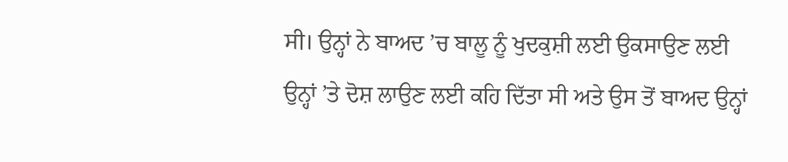ਸੀ। ਉਨ੍ਹਾਂ ਨੇ ਬਾਅਦ ’ਚ ਬਾਲੂ ਨੂੰ ਖੁਦਕੁਸ਼ੀ ਲਈ ਉਕਸਾਉਣ ਲਈ ਉਨ੍ਹਾਂ ’ਤੇ ਦੋਸ਼ ਲਾਉਣ ਲਈ ਕਹਿ ਦਿੱਤਾ ਸੀ ਅਤੇ ਉਸ ਤੋਂ ਬਾਅਦ ਉਨ੍ਹਾਂ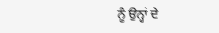ਨੂੰ ਉਨ੍ਹਾਂ ਦੇ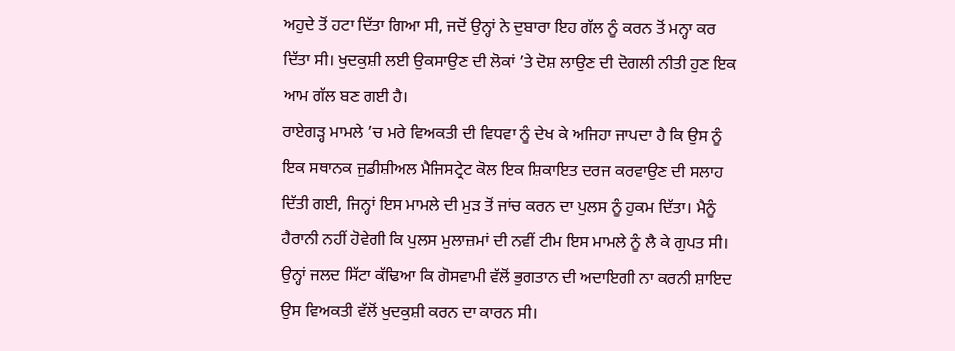ਅਹੁਦੇ ਤੋਂ ਹਟਾ ਦਿੱਤਾ ਗਿਆ ਸੀ, ਜਦੋਂ ਉਨ੍ਹਾਂ ਨੇ ਦੁਬਾਰਾ ਇਹ ਗੱਲ ਨੂੰ ਕਰਨ ਤੋਂ ਮਨ੍ਹਾ ਕਰ ਦਿੱਤਾ ਸੀ। ਖੁਦਕੁਸ਼ੀ ਲਈ ਉਕਸਾਉਣ ਦੀ ਲੋਕਾਂ ’ਤੇ ਦੋਸ਼ ਲਾਉਣ ਦੀ ਦੋਗਲੀ ਨੀਤੀ ਹੁਣ ਇਕ ਆਮ ਗੱਲ ਬਣ ਗਈ ਹੈ।
ਰਾਏਗੜ੍ਹ ਮਾਮਲੇ ’ਚ ਮਰੇ ਵਿਅਕਤੀ ਦੀ ਵਿਧਵਾ ਨੂੰ ਦੇਖ ਕੇ ਅਜਿਹਾ ਜਾਪਦਾ ਹੈ ਕਿ ਉਸ ਨੂੰ ਇਕ ਸਥਾਨਕ ਜੁਡੀਸ਼ੀਅਲ ਮੈਜਿਸਟ੍ਰੇਟ ਕੋਲ ਇਕ ਸ਼ਿਕਾਇਤ ਦਰਜ ਕਰਵਾਉਣ ਦੀ ਸਲਾਹ ਦਿੱਤੀ ਗਈ, ਜਿਨ੍ਹਾਂ ਇਸ ਮਾਮਲੇ ਦੀ ਮੁੜ ਤੋਂ ਜਾਂਚ ਕਰਨ ਦਾ ਪੁਲਸ ਨੂੰ ਹੁਕਮ ਦਿੱਤਾ। ਮੈਨੂੰ ਹੈਰਾਨੀ ਨਹੀਂ ਹੋਵੇਗੀ ਕਿ ਪੁਲਸ ਮੁਲਾਜ਼ਮਾਂ ਦੀ ਨਵੀਂ ਟੀਮ ਇਸ ਮਾਮਲੇ ਨੂੰ ਲੈ ਕੇ ਗੁਪਤ ਸੀ। ਉਨ੍ਹਾਂ ਜਲਦ ਸਿੱਟਾ ਕੱਢਿਆ ਕਿ ਗੋਸਵਾਮੀ ਵੱਲੋਂ ਭੁਗਤਾਨ ਦੀ ਅਦਾਇਗੀ ਨਾ ਕਰਨੀ ਸ਼ਾਇਦ ਉਸ ਵਿਅਕਤੀ ਵੱਲੋਂ ਖੁਦਕੁਸ਼ੀ ਕਰਨ ਦਾ ਕਾਰਨ ਸੀ।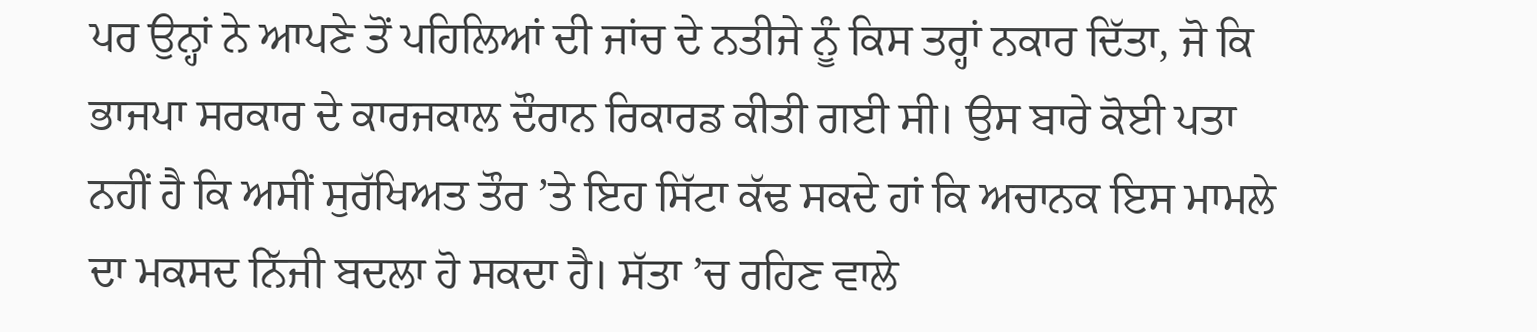ਪਰ ਉਨ੍ਹਾਂ ਨੇ ਆਪਣੇ ਤੋਂ ਪਹਿਲਿਆਂ ਦੀ ਜਾਂਚ ਦੇ ਨਤੀਜੇ ਨੂੰ ਕਿਸ ਤਰ੍ਹਾਂ ਨਕਾਰ ਦਿੱਤਾ, ਜੋ ਕਿ ਭਾਜਪਾ ਸਰਕਾਰ ਦੇ ਕਾਰਜਕਾਲ ਦੌਰਾਨ ਰਿਕਾਰਡ ਕੀਤੀ ਗਈ ਸੀ। ਉਸ ਬਾਰੇ ਕੋਈ ਪਤਾ ਨਹੀਂ ਹੈ ਕਿ ਅਸੀਂ ਸੁਰੱਖਿਅਤ ਤੌਰ ’ਤੇ ਇਹ ਸਿੱਟਾ ਕੱਢ ਸਕਦੇ ਹਾਂ ਕਿ ਅਚਾਨਕ ਇਸ ਮਾਮਲੇ ਦਾ ਮਕਸਦ ਨਿੱਜੀ ਬਦਲਾ ਹੋ ਸਕਦਾ ਹੈ। ਸੱਤਾ ’ਚ ਰਹਿਣ ਵਾਲੇ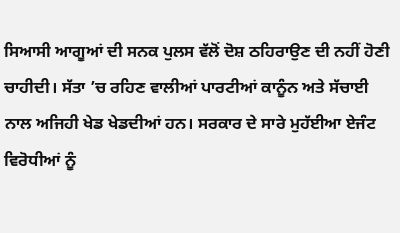ਸਿਆਸੀ ਆਗੂਆਂ ਦੀ ਸਨਕ ਪੁਲਸ ਵੱਲੋਂ ਦੋਸ਼ ਠਹਿਰਾਉਣ ਦੀ ਨਹੀਂ ਹੋਣੀ ਚਾਹੀਦੀ। ਸੱਤਾ ’ਚ ਰਹਿਣ ਵਾਲੀਆਂ ਪਾਰਟੀਆਂ ਕਾਨੂੰਨ ਅਤੇ ਸੱਚਾਈ ਨਾਲ ਅਜਿਹੀ ਖੇਡ ਖੇਡਦੀਆਂ ਹਨ। ਸਰਕਾਰ ਦੇ ਸਾਰੇ ਮੁਹੱਈਆ ਏਜੰਟ ਵਿਰੋਧੀਆਂ ਨੂੰ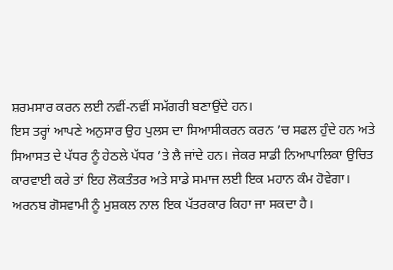ਸ਼ਰਮਸਾਰ ਕਰਨ ਲਈ ਨਵੀਂ-ਨਵੀਂ ਸਮੱਗਰੀ ਬਣਾਉਂਦੇ ਹਨ।
ਇਸ ਤਰ੍ਹਾਂ ਆਪਣੇ ਅਨੁਸਾਰ ਉਹ ਪੁਲਸ ਦਾ ਸਿਆਸੀਕਰਨ ਕਰਨ ’ਚ ਸਫਲ ਹੁੰਦੇ ਹਨ ਅਤੇ ਸਿਆਸਤ ਦੇ ਪੱਧਰ ਨੂੰ ਹੇਠਲੇ ਪੱਧਰ ’ਤੇ ਲੈ ਜਾਂਦੇ ਹਨ। ਜੇਕਰ ਸਾਡੀ ਨਿਆਪਾਲਿਕਾ ਉਚਿਤ ਕਾਰਵਾਈ ਕਰੇ ਤਾਂ ਇਹ ਲੋਕਤੰਤਰ ਅਤੇ ਸਾਡੇ ਸਮਾਜ ਲਈ ਇਕ ਮਹਾਨ ਕੰਮ ਹੋਵੇਗਾ।
ਅਰਨਬ ਗੋਸਵਾਮੀ ਨੂੰ ਮੁਸ਼ਕਲ ਨਾਲ ਇਕ ਪੱਤਰਕਾਰ ਕਿਹਾ ਜਾ ਸਕਦਾ ਹੈ।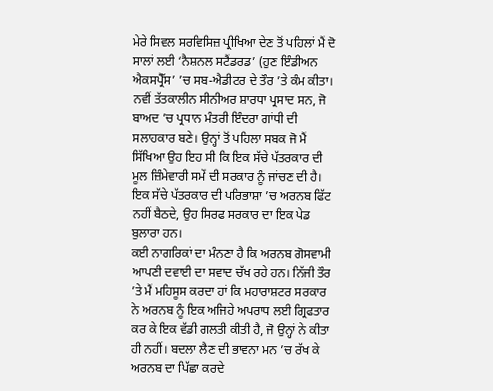ਮੇਰੇ ਸਿਵਲ ਸਰਵਿਸਿਜ਼ ਪ੍ਰੀਖਿਆ ਦੇਣ ਤੋਂ ਪਹਿਲਾਂ ਮੈਂ ਦੋ ਸਾਲਾਂ ਲਈ ‘ਨੈਸ਼ਨਲ ਸਟੈਂਡਰਡ’ (ਹੁਣ ਇੰਡੀਅਨ ਐਕਸਪ੍ਰੈੱਸ’ ’ਚ ਸਬ-ਐਡੀਟਰ ਦੇ ਤੌਰ ’ਤੇ ਕੰਮ ਕੀਤਾ। ਨਵੀਂ ਤੱਤਕਾਲੀਨ ਸੀਨੀਅਰ ਸ਼ਾਰਧਾ ਪ੍ਰਸਾਦ ਸਨ, ਜੋ ਬਾਅਦ ’ਚ ਪ੍ਰਧਾਨ ਮੰਤਰੀ ਇੰਦਰਾ ਗਾਂਧੀ ਦੀ ਸਲਾਹਕਾਰ ਬਣੇ। ਉਨ੍ਹਾਂ ਤੋਂ ਪਹਿਲਾ ਸਬਕ ਜੋ ਮੈਂ ਸਿੱਖਿਆ ਉਹ ਇਹ ਸੀ ਕਿ ਇਕ ਸੱਚੇ ਪੱਤਰਕਾਰ ਦੀ ਮੂਲ ਜ਼ਿੰਮੇਵਾਰੀ ਸਮੇਂ ਦੀ ਸਰਕਾਰ ਨੂੰ ਜਾਂਚਣ ਦੀ ਹੈ। ਇਕ ਸੱਚੇ ਪੱਤਰਕਾਰ ਦੀ ਪਰਿਭਾਸ਼ਾ ’ਚ ਅਰਨਬ ਫਿੱਟ ਨਹੀਂ ਬੈਠਦੇ, ਉਹ ਸਿਰਫ ਸਰਕਾਰ ਦਾ ਇਕ ਪੇਡ ਬੁਲਾਰਾ ਹਨ।
ਕਈ ਨਾਗਰਿਕਾਂ ਦਾ ਮੰਨਣਾ ਹੈ ਕਿ ਅਰਨਬ ਗੋਸਵਾਮੀ ਆਪਣੀ ਦਵਾਈ ਦਾ ਸਵਾਦ ਚੱਖ ਰਹੇ ਹਨ। ਨਿੱਜੀ ਤੌਰ ’ਤੇ ਮੈਂ ਮਹਿਸੂਸ ਕਰਦਾ ਹਾਂ ਕਿ ਮਹਾਰਾਸ਼ਟਰ ਸਰਕਾਰ ਨੇ ਅਰਨਬ ਨੂੰ ਇਕ ਅਜਿਹੇ ਅਪਰਾਧ ਲਈ ਗ੍ਰਿਫਤਾਰ ਕਰ ਕੇ ਇਕ ਵੱਡੀ ਗਲਤੀ ਕੀਤੀ ਹੈ, ਜੋ ਉਨ੍ਹਾਂ ਨੇ ਕੀਤਾ ਹੀ ਨਹੀਂ। ਬਦਲਾ ਲੈਣ ਦੀ ਭਾਵਨਾ ਮਨ ’ਚ ਰੱਖ ਕੇ ਅਰਨਬ ਦਾ ਪਿੱਛਾ ਕਰਦੇ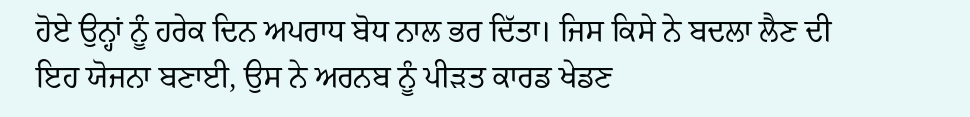ਹੋਏ ਉਨ੍ਹਾਂ ਨੂੰ ਹਰੇਕ ਦਿਨ ਅਪਰਾਧ ਬੋਧ ਨਾਲ ਭਰ ਦਿੱਤਾ। ਜਿਸ ਕਿਸੇ ਨੇ ਬਦਲਾ ਲੈਣ ਦੀ ਇਹ ਯੋਜਨਾ ਬਣਾਈ, ਉਸ ਨੇ ਅਰਨਬ ਨੂੰ ਪੀੜਤ ਕਾਰਡ ਖੇਡਣ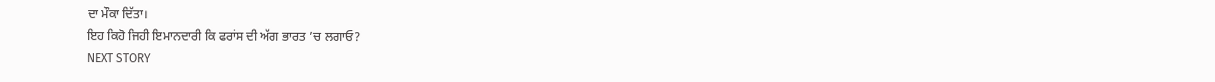ਦਾ ਮੌਕਾ ਦਿੱਤਾ।
ਇਹ ਕਿਹੋ ਜਿਹੀ ਇਮਾਨਦਾਰੀ ਕਿ ਫਰਾਂਸ ਦੀ ਅੱਗ ਭਾਰਤ ’ਚ ਲਗਾਓ?
NEXT STORY